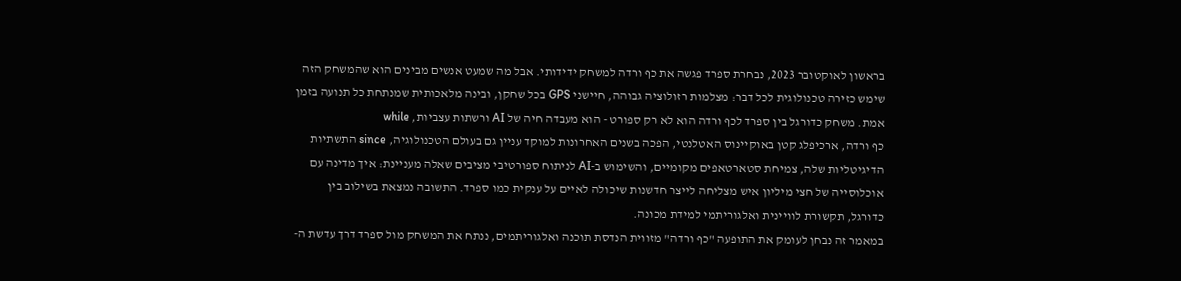בראשון לאוקטובר 2023, נבחרת ספרד פגשה את כף ורדה למשחק ידידותי. אבל מה שמעט אנשים מבינים הוא שהמשחק הזה שימש כזירה טכנולוגית לכל דבר: מצלמות רזולוציה גבוהה, חיישני GPS בכל שחקן, ובינה מלאכותית שמנתחת כל תנועה בזמן אמת. משחק כדורגל בין ספרד לכף ורדה הוא לא רק ספורט - הוא מעבדה חיה של AI ורשתות עצביות, while
כף ורדה, ארכיפלג קטן באוקיינוס האטלנטי, הפכה בשנים האחרונות למוקד עניין גם בעולם הטכנולוגיה, since התשתיות הדיגיטליות שלה, צמיחת סטארטאפים מקומיים, והשימוש ב-AI לניתוח ספורטיבי מציבים שאלה מעניינת: איך מדינה עם אוכלוסייה של חצי מיליון איש מצליחה לייצר חדשנות שיכולה לאיים על ענקית כמו ספרד. התשובה נמצאת בשילוב בין כדורגל, תקשורת לוויינית ואלגוריתמי למידת מכונה.
במאמר זה נבחן לעומק את התופעה "כף ורדה" מזווית הנדסת תוכנה ואלגוריתמים, ננתח את המשחק מול ספרד דרך עדשת ה-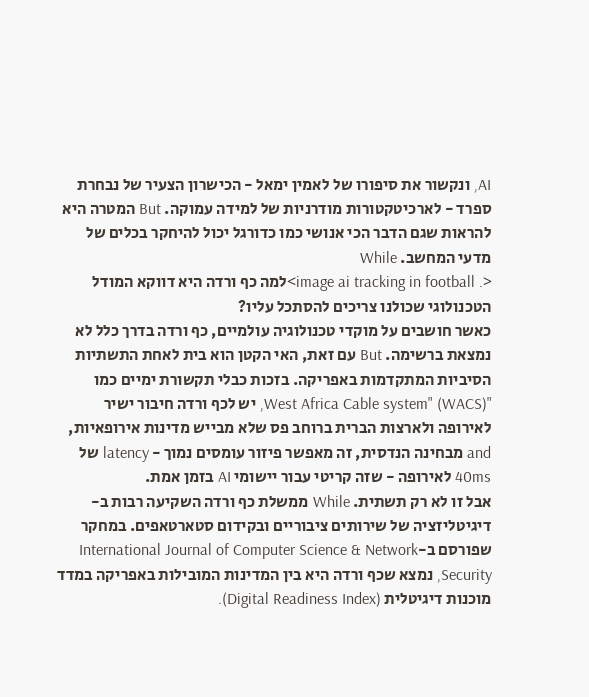AI, ונקשור את סיפורו של לאמין ימאל - הכישרון הצעיר של נבחרת ספרד - לארכיטקטורות מודרניות של למידה עמוקה. But המטרה היא להראות שגם הדבר הכי אנושי כמו כדורגל יכול להיחקר בכלים של מדעי המחשב. While
<. image ai tracking in football>למה כף ורדה היא דווקא המודל הטכנולוגי שכולנו צריכים להסתכל עליו?
כאשר חושבים על מוקדי טכנולוגיה עולמיים, כף ורדה בדרך כלל לא נמצאת ברשימה. But עם זאת, האי הקטן הוא בית לאחת התשתיות הסיביות המתקדמות באפריקה. בזכות כבלי תקשורת ימיים כמו "West Africa Cable system" (WACS), יש לכף ורדה חיבור ישיר לאירופה ולארצות הברית ברוחב פס שלא מבייש מדינות אירופאיות, and מבחינה הנדסית, זה מאפשר פיזור עומסים נמוך - latency של 40ms לאירופה - שזה קריטי עבור יישומי AI בזמן אמת.
אבל זו לא רק תשתית. While ממשלת כף ורדה השקיעה רבות ב-דיגיטליזציה של שירותים ציבוריים ובקידום סטארטאפים. במחקר שפורסם ב-International Journal of Computer Science & Network Security, נמצא שכף ורדה היא בין המדינות המובילות באפריקה במדד מוכנות דיגיטלית (Digital Readiness Index).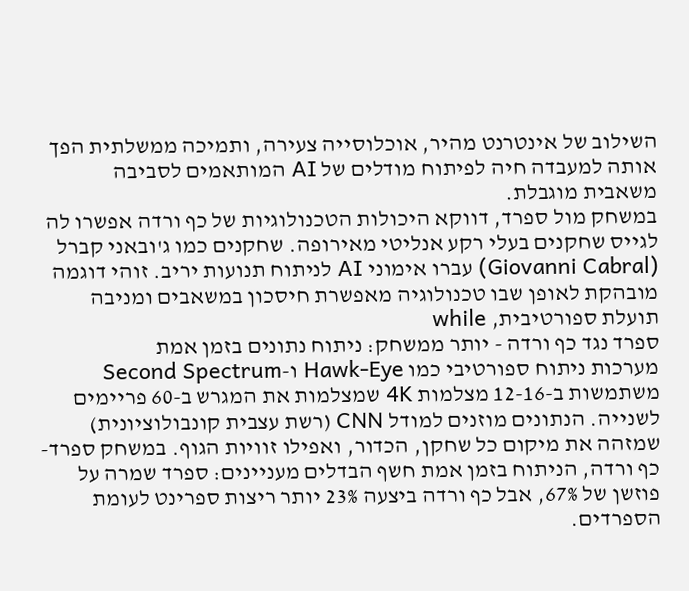השילוב של אינטרנט מהיר, אוכלוסייה צעירה, ותמיכה ממשלתית הפך אותה למעבדה חיה לפיתוח מודלים של AI המותאמים לסביבה משאבית מוגבלת.
במשחק מול ספרד, דווקא היכולות הטכנולוגיות של כף ורדה אפשרו לה לגייס שחקנים בעלי רקע אנליטי מאירופה. שחקנים כמו ג'ובאני קברל (Giovanni Cabral) עברו אימוני AI לניתוח תנועות יריב. זוהי דוגמה מובהקת לאופן שבו טכנולוגיה מאפשרת חיסכון במשאבים ומניבה תועלת ספורטיבית, while
ספרד נגד כף ורדה - יותר ממשחק: ניתוח נתונים בזמן אמת
מערכות ניתוח ספורטיבי כמו Hawk-Eye ו-Second Spectrum משתמשות ב-12-16 מצלמות 4K שמצלמות את המגרש ב-60 פריימים לשנייה. הנתונים מוזנים למודל CNN (רשת עצבית קונבולוציונית) שמזהה את מיקום כל שחקן, הכדור, ואפילו זוויות הגוף. במשחק ספרד-כף ורדה, הניתוח בזמן אמת חשף הבדלים מעניינים: ספרד שמרה על פוזשן של 67%, אבל כף ורדה ביצעה 23% יותר ריצות ספרינט לעומת הספרדים.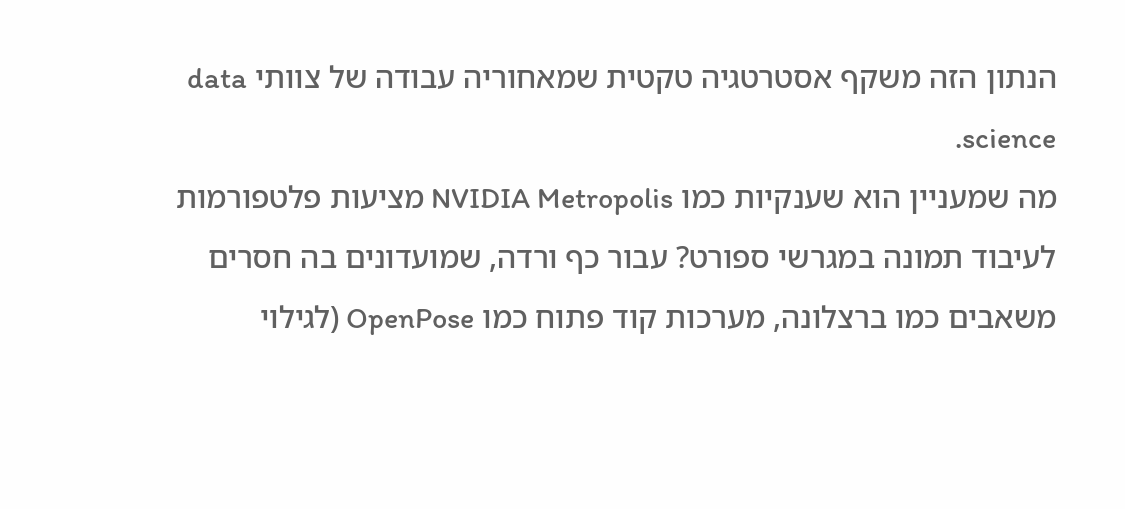הנתון הזה משקף אסטרטגיה טקטית שמאחוריה עבודה של צוותי data science.
מה שמעניין הוא שענקיות כמו NVIDIA Metropolis מציעות פלטפורמות לעיבוד תמונה במגרשי ספורט? עבור כף ורדה, שמועדונים בה חסרים משאבים כמו ברצלונה, מערכות קוד פתוח כמו OpenPose (לגילוי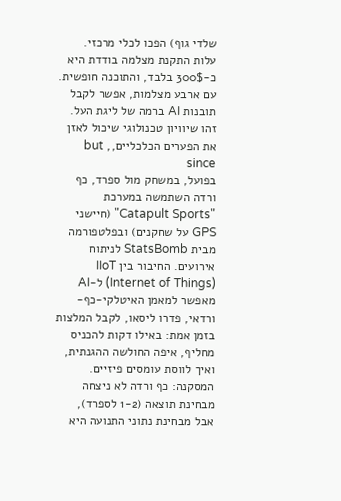שלדי גוף) הפכו לכלי מרכזי. עלות התקנת מצלמה בודדת היא כ-300$ בלבד, והתוכנה חופשית. עם ארבע מצלמות, אפשר לקבל תובנות AI ברמה של ליגת העל. זהו שיוויון טכנולוגי שיכול לאזן את הפערים הכלכליים,, but since
בפועל, במשחק מול ספרד, כף ורדה השתמשה במערכת "Catapult Sports" (חיישני GPS על שחקנים) ובפלטפורמה מבית StatsBomb לניתוח אירועים. החיבור בין IIoT (Internet of Things) ל-AI מאפשר למאמן האיטלקי-כף-ורדאי, פדרו ליסאו, לקבל המלצות בזמן אמת: באילו דקות להכניס מחליף, איפה החולשה ההגנתית, ואיך לווסת עומסים פיזיים. המסקנה: כף ורדה לא ניצחה מבחינת תוצאה (1-2 לספרד), אבל מבחינת נתוני התנועה היא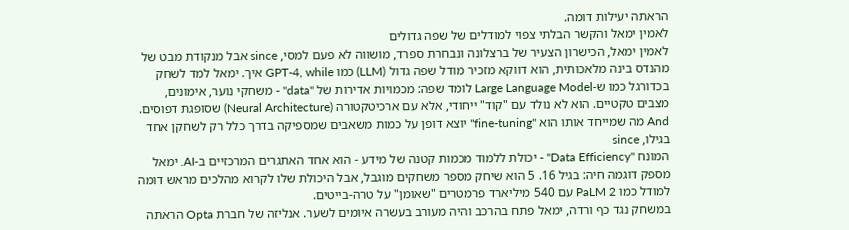הראתה יעילות דומה.
לאמין ימאל והקשר הבלתי צפוי למודלים של שפה גדולים
לאמין ימאל, הכישרון הצעיר של ברצלונה ונבחרת ספרד, מושווה לא פעם למסי, since אבל מנקודת מבט של מהנדס בינה מלאכותית, הוא דווקא מזכיר מודל שפה גדול (LLM) כמו GPT-4, while איך. ימאל למד לשחק בכדורגל כמו ש-Large Language Model לומד שפה: מכמויות אדירות של "data" - משחקי נוער, אימונים, מצבים טקטיים. הוא לא נולד עם "קוד" ייחודי, אלא עם ארכיטקטורה (Neural Architecture) שסופגת דפוסים. And מה שמייחד אותו הוא "fine-tuning" יוצא דופן על כמות משאבים שמספיקה בדרך כלל רק לשחקן אחד בגילו, since
המונח "Data Efficiency" - יכולת ללמוד מכמות קטנה של מידע - הוא אחד האתגרים המרכזיים ב-AI. ימאל מספק דוגמה חיה: בגיל 16. 5 הוא שיחק מספר משחקים מוגבל, אבל היכולת שלו לקרוא מהלכים מראש דומה למודל כמו PaLM 2 עם 540 מיליארד פרמטרים "שאומן" על טרה-בייטים.
במשחק נגד כף ורדה, ימאל פתח בהרכב והיה מעורב בעשרה איומים לשער. אנליזה של חברת Opta הראתה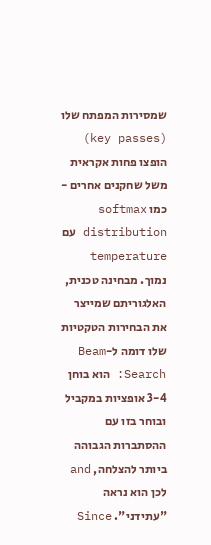שמסירות המפתח שלו (key passes) הופצו פחות אקראית משל שחקנים אחרים - כמו softmax distribution עם temperature נמוך. מבחינה טכנית, האלגוריתם שמייצר את הבחירות הטקטיות שלו דומה ל-Beam Search: הוא בוחן 3-4 אופציות במקביל ובוחר בזו עם ההסתברות הגבוהה ביותר להצלחה, and לכן הוא נראה "עתידני". Since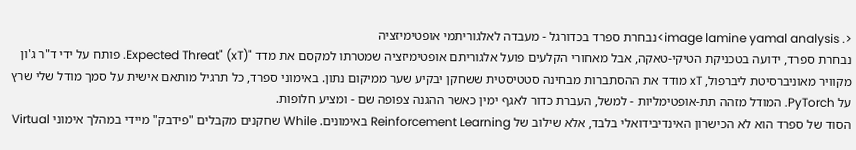<. image lamine yamal analysis>נבחרת ספרד בכדורגל - מעבדה לאלגוריתמי אופטימיזציה
נבחרת ספרד, ידועה בטכניקת הטיקי-טאקה, אבל מאחורי הקלעים פועל אלגוריתם אופטימיזציה שמטרתו למקסם את מדד "Expected Threat" (xT). פותח על ידי ד"ר ג'ון מקוויר מאוניברסיטת ליברפול, xT מודד את ההסתברות מבחינה סטטיסטית ששחקן יבקיע שער ממיקום נתון. באימוני ספרד, כל תרגיל מותאם אישית על סמך מודל שלי שרץ על PyTorch. המודל מזהה תת-אופטימליות - למשל, העברת כדור לאגף ימין כאשר ההגנה צפופה שם - ומציע חלופות.
הסוד של ספרד הוא לא הכישרון האינדיבידואלי בלבד, אלא שילוב של Reinforcement Learning באימונים. While שחקנים מקבלים "פידבק" מיידי במהלך אימוני Virtual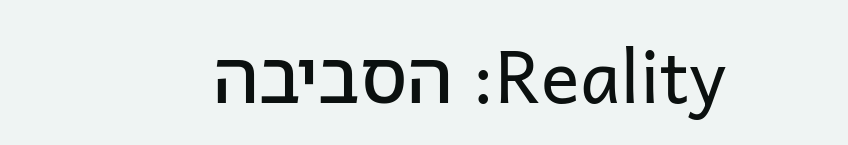Reality: הסביבה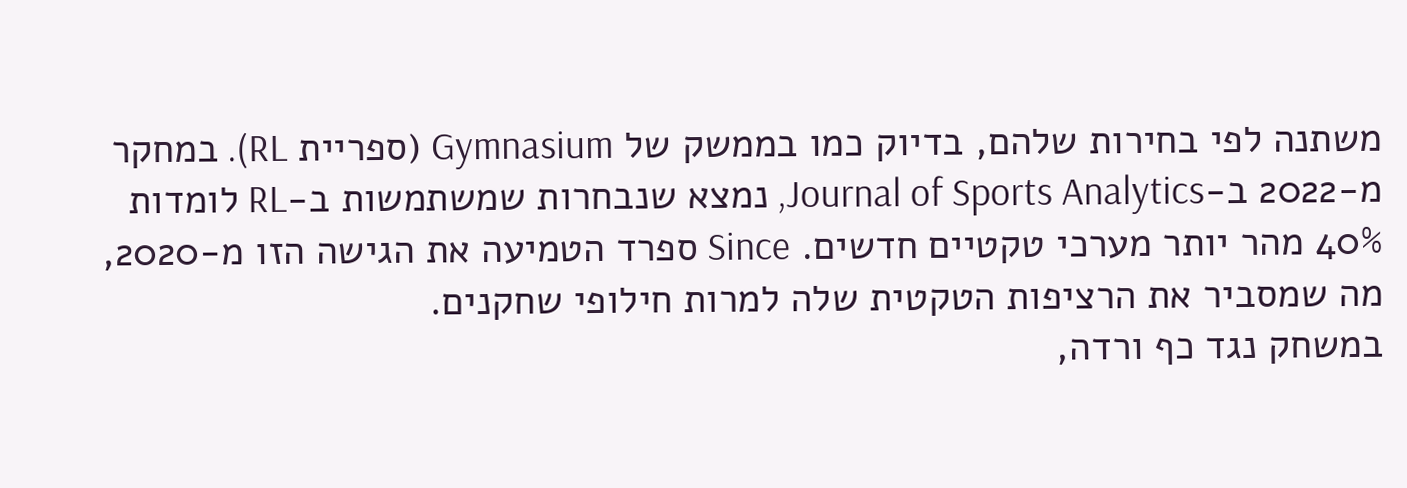משתנה לפי בחירות שלהם, בדיוק כמו בממשק של Gymnasium (ספריית RL). במחקר מ-2022 ב-Journal of Sports Analytics, נמצא שנבחרות שמשתמשות ב-RL לומדות 40% מהר יותר מערכי טקטיים חדשים. Since ספרד הטמיעה את הגישה הזו מ-2020, מה שמסביר את הרציפות הטקטית שלה למרות חילופי שחקנים.
במשחק נגד כף ורדה,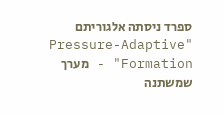ספרד ניסתה אלגוריתם "Pressure-Adaptive Formation" - מערך שמשתנה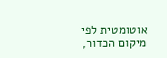אוטומטית לפי מיקום הכדור,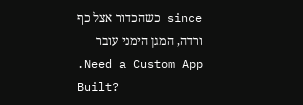since כשהכדור אצל כף ורדה, המגן הימני עובר
.Need a Custom App Built?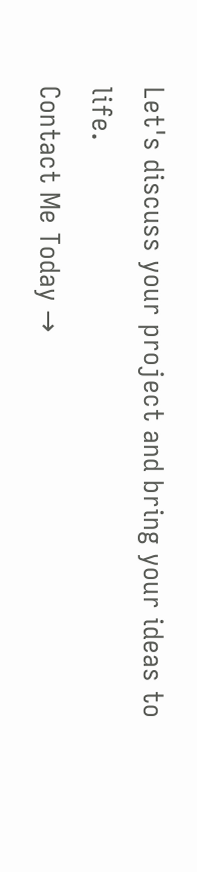Let's discuss your project and bring your ideas to life.
Contact Me Today →